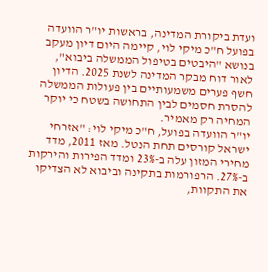ועדת ביקורת המדינה, בראשות יו"ר הוועדה בפועל ח"כ מיקי לוי, קיימה היום דיון מעקב בנושא "היבטים בטיפול הממשלה ביבוא", לאור דוח מבקר המדינה לשנת 2025. הדיון חשף פערים משמעותיים בין פעולות הממשלה להסרת חסמים לבין התחושה בשטח כי יוקר המחיה רק מאמיר.
יו"ר הוועדה בפועל, ח"כ מיקי לוי: "אזרחי ישראל קורסים תחת הנטל. מאז 2011, מדד מחירי המזון עלה ב-23% ומדד הפירות והירקות ב-27%. הרפורמות בתקינה וביבוא לא הצדיקו את התקוות,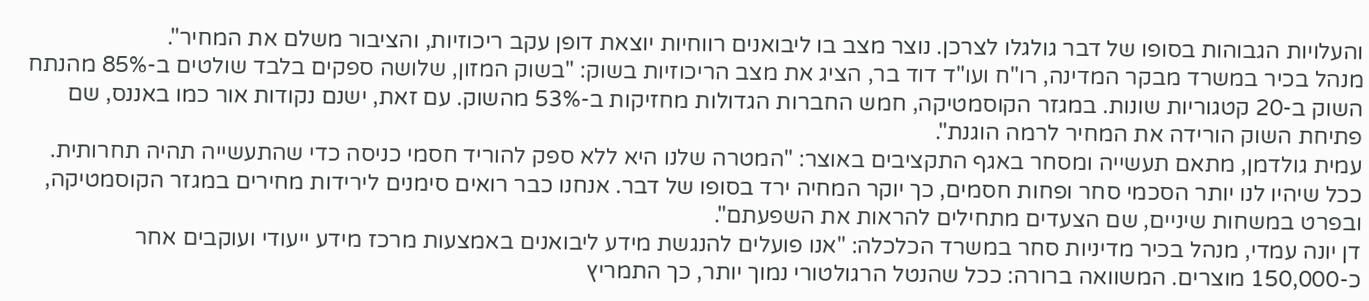והעלויות הגבוהות בסופו של דבר גולגלו לצרכן. נוצר מצב בו ליבואנים רווחיות יוצאת דופן עקב ריכוזיות, והציבור משלם את המחיר".
מנהל בכיר במשרד מבקר המדינה, רו"ח ועו"ד דוד בר, הציג את מצב הריכוזיות בשוק: "בשוק המזון, שלושה ספקים בלבד שולטים ב-85% מהנתח השוק ב-20 קטגוריות שונות. במגזר הקוסמטיקה, חמש החברות הגדולות מחזיקות ב-53% מהשוק. עם זאת, ישנם נקודות אור כמו באננס, שם פתיחת השוק הורידה את המחיר לרמה הוגנת".
עמית גולדמן, מתאם תעשייה ומסחר באגף התקציבים באוצר: "המטרה שלנו היא ללא ספק להוריד חסמי כניסה כדי שהתעשייה תהיה תחרותית. ככל שיהיו לנו יותר הסכמי סחר ופחות חסמים, כך יוקר המחיה ירד בסופו של דבר. אנחנו כבר רואים סימנים לירידות מחירים במגזר הקוסמטיקה, ובפרט במשחות שיניים, שם הצעדים מתחילים להראות את השפעתם".
דן יונה עמדי, מנהל בכיר מדיניות סחר במשרד הכלכלה: "אנו פועלים להנגשת מידע ליבואנים באמצעות מרכז מידע ייעודי ועוקבים אחר כ-150,000 מוצרים. המשוואה ברורה: ככל שהנטל הרגולטורי נמוך יותר, כך התמריץ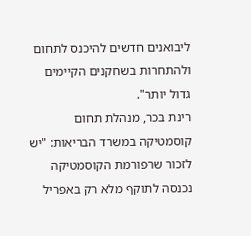ליבואנים חדשים להיכנס לתחום ולהתחרות בשחקנים הקיימים גדול יותר".
רינת בכר, מנהלת תחום קוסמטיקה במשרד הבריאות: "יש לזכור שרפורמת הקוסמטיקה נכנסה לתוקף מלא רק באפריל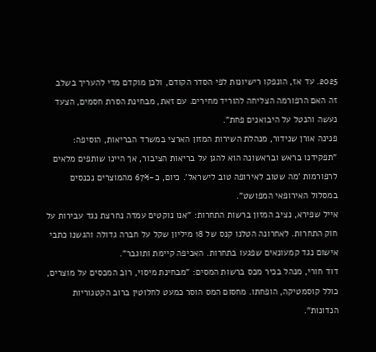2025. עד אז, הונפקו רישיונות לפי הסדר הקודם, ולכן מוקדם מדי להעריך בשלב זה האם הרפורמה הצליחה להוריד מחירים. עם זאת, מבחינת הסרת חסמים, הצעד נעשה והנטל על היבואנים פחת".
פנינה אורן שנידור, מנהלת השירות המזון הארצי במשרד הבריאות, הוסיפה: "תפקידנו בראש ובראשונה הוא להגן על בריאות הציבור, אך היינו שותפים מלאים לרפורמות 'מה שטוב לאירופה טוב לישראל'. כיום, כ-67% מהמוצרים נכנסים במסלול האירופאי המפושט".
אייל שפירא, נציב המזון ברשות התחרות: "אנו נוקטים עמדה נחרצת נגד עבירות על חוק התחרות. לאחרונה הטלנו קנס של 18 מיליון שקל על חברה גדולה והגשנו כתבי אישום נגד קמעונאים שפגעו בתחרות. האכיפה קיימת ותוגבר".
דוד חורי, מנהל בכיר מכס ברשות המסים: "מבחינת מיסוי, רוב המכסים על מוצרים, כולל קוסמטיקה, הופחתו. מחסום המס הוסר כמעט לחלוטין ברוב הקטגוריות הנדונות".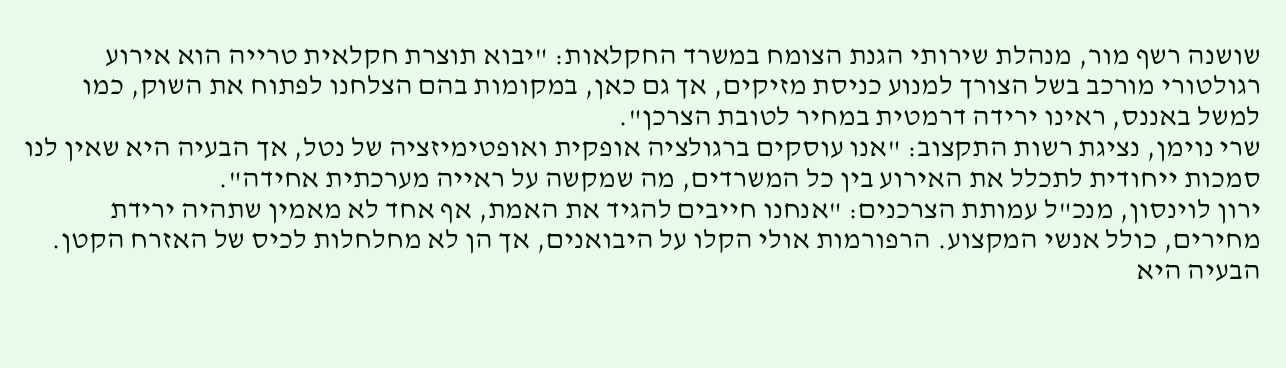שושנה רשף מור, מנהלת שירותי הגנת הצומח במשרד החקלאות: "יבוא תוצרת חקלאית טרייה הוא אירוע רגולטורי מורכב בשל הצורך למנוע כניסת מזיקים, אך גם כאן, במקומות בהם הצלחנו לפתוח את השוק, כמו למשל באננס, ראינו ירידה דרמטית במחיר לטובת הצרכן".
שרי נוימן, נציגת רשות התקצוב: "אנו עוסקים ברגולציה אופקית ואופטימיזציה של נטל, אך הבעיה היא שאין לנו סמכות ייחודית לתכלל את האירוע בין כל המשרדים, מה שמקשה על ראייה מערכתית אחידה".
ירון לוינסון, מנכ"ל עמותת הצרכנים: "אנחנו חייבים להגיד את האמת, אף אחד לא מאמין שתהיה ירידת מחירים, כולל אנשי המקצוע. הרפורמות אולי הקלו על היבואנים, אך הן לא מחלחלות לכיס של האזרח הקטן. הבעיה היא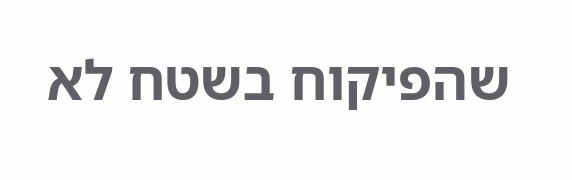שהפיקוח בשטח לא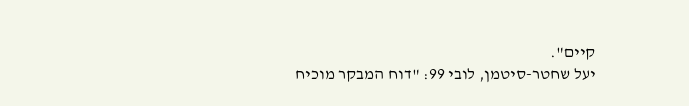קיים".
יעל שחטר-סיטמן, לובי 99: "דוח המבקר מוכיח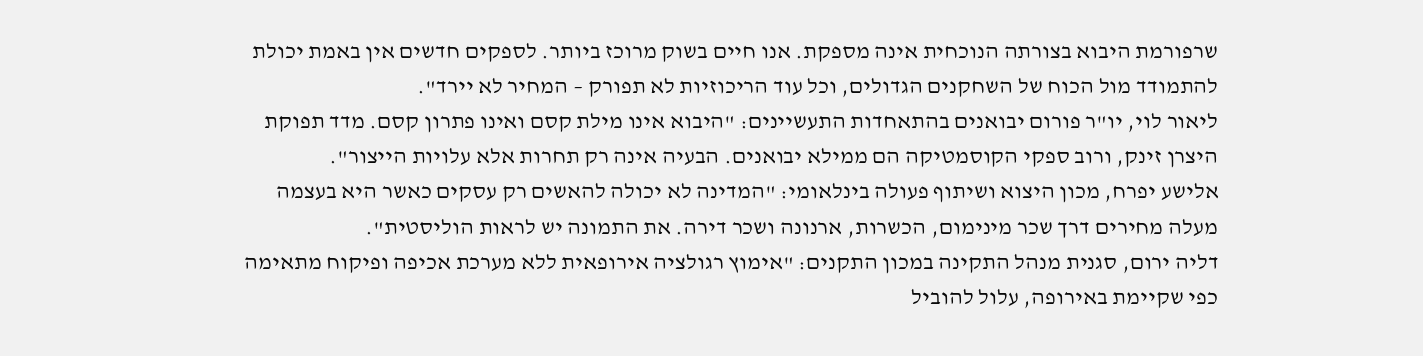שרפורמת היבוא בצורתה הנוכחית אינה מספקת. אנו חיים בשוק מרוכז ביותר. לספקים חדשים אין באמת יכולת להתמודד מול הכוח של השחקנים הגדולים, וכל עוד הריכוזיות לא תפורק – המחיר לא יירד".
ליאור לוי, יו"ר פורום יבואנים בהתאחדות התעשיינים: "היבוא אינו מילת קסם ואינו פתרון קסם. מדד תפוקת היצרן זינק, ורוב ספקי הקוסמטיקה הם ממילא יבואנים. הבעיה אינה רק תחרות אלא עלויות הייצור".
אלישע יפרח, מכון היצוא ושיתוף פעולה בינלאומי: "המדינה לא יכולה להאשים רק עסקים כאשר היא בעצמה מעלה מחירים דרך שכר מינימום, הכשרות, ארנונה ושכר דירה. את התמונה יש לראות הוליסטית".
דליה ירום, סגנית מנהל התקינה במכון התקנים: "אימוץ רגולציה אירופאית ללא מערכת אכיפה ופיקוח מתאימה כפי שקיימת באירופה, עלול להוביל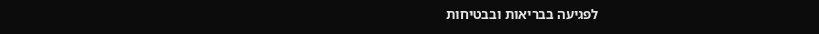לפגיעה בבריאות ובבטיחות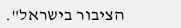הציבור בישראל".